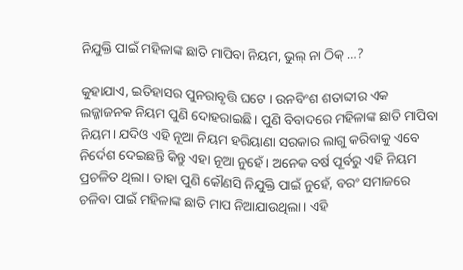ନିଯୁକ୍ତି ପାଇଁ ମହିଳାଙ୍କ ଛାତି ମାପିବା ନିୟମ, ଭୁଲ୍ ନା ଠିକ୍ …?

କୁହାଯାଏ, ଇତିହାସର ପୁନରାବୃତ୍ତି ଘଟେ । ଉନବିଂଶ ଶତାବ୍ଦୀର ଏକ ଲଜ୍ଜାଜନକ ନିୟମ ପୁଣି ଦୋହରାଇଛି। ପୁଣି ବିବାଦରେ ମହିଳାଙ୍କ ଛାତି ମାପିବା ନିୟମ। ଯଦିଓ ଏହି ନୂଆ ନିୟମ ହରିୟାଣା ସରକାର ଲାଗୁ କରିବାକୁ ଏବେ ନିର୍ଦେଶ ଦେଇଛନ୍ତି କିନ୍ତୁ ଏହା ନୂଆ ନୁହେଁ। ଅନେକ ବର୍ଷ ପୂର୍ବରୁ ଏହି ନିୟମ ପ୍ରଚଳିତ ଥିଲା। ତାହା ପୁଣି କୌଣସି ନିଯୁକ୍ତି ପାଇଁ ନୁହେଁ, ବରଂ ସମାଜରେ ଚଳିବା ପାଇଁ ମହିଳାଙ୍କ ଛାତି ମାପ ନିଆଯାଉଥିଲା। ଏହି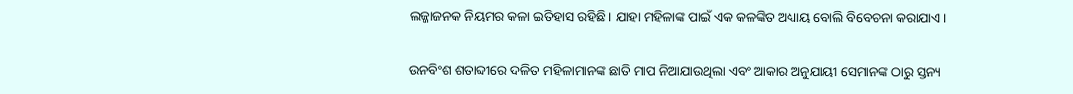ଲଜ୍ଜାଜନକ ନିୟମର କଳା ଇତିହାସ ରହିଛି। ଯାହା ମହିଳାଙ୍କ ପାଇଁ ଏକ କଳଙ୍କିତ ଅଧ୍ୟାୟ ବୋଲି ବିବେଚନା କରାଯାଏ।

ଉନବିଂଶ ଶତାବ୍ଦୀରେ ଦଳିତ ମହିଳାମାନଙ୍କ ଛାତି ମାପ ନିଆଯାଉଥିଲା ଏବଂ ଆକାର ଅନୁଯାୟୀ ସେମାନଙ୍କ ଠାରୁ ସ୍ତନ୍ୟ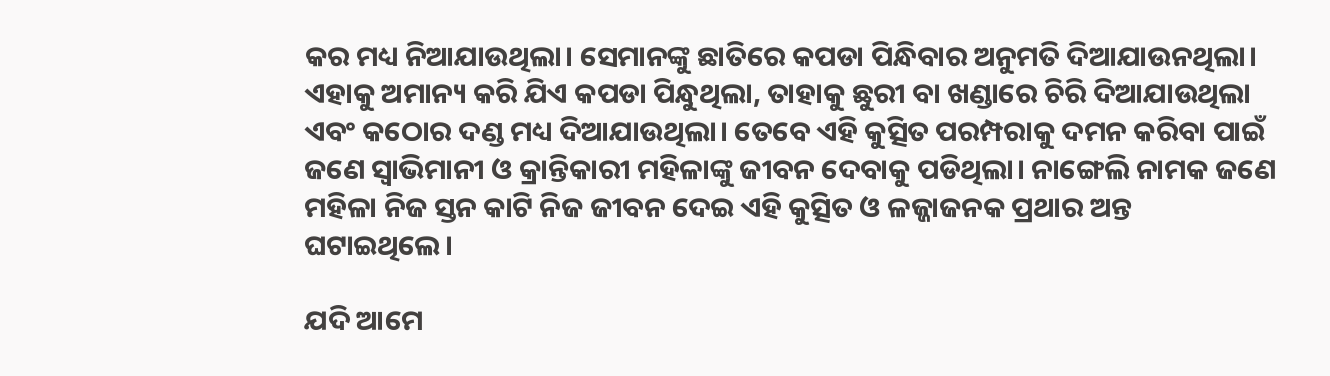କର ମଧ୍ୟ ନିଆଯାଉଥିଲା। ସେମାନଙ୍କୁ ଛାତିରେ କପଡା ପିନ୍ଧିବାର ଅନୁମତି ଦିଆଯାଉନଥିଲା। ଏହାକୁ ଅମାନ୍ୟ କରି ଯିଏ କପଡା ପିନ୍ଧୁଥିଲା, ତାହାକୁ ଛୁରୀ ବା ଖଣ୍ଡାରେ ଚିରି ଦିଆଯାଉଥିଲା ଏବଂ କଠୋର ଦଣ୍ଡ ମଧ୍ୟ ଦିଆଯାଉଥିଲା। ତେବେ ଏହି କୁତ୍ସିତ ପରମ୍ପରାକୁ ଦମନ କରିବା ପାଇଁ ଜଣେ ସ୍ବାଭିମାନୀ ଓ କ୍ରାନ୍ତିକାରୀ ମହିଳାଙ୍କୁ ଜୀବନ ଦେବାକୁ ପଡିଥିଲା। ନାଙ୍ଗେଲି ନାମକ ଜଣେ ମହିଳା ନିଜ ସ୍ତନ କାଟି ନିଜ ଜୀବନ ଦେଇ ଏହି କୁତ୍ସିତ ଓ ଳଜ୍ଜାଜନକ ପ୍ରଥାର ଅନ୍ତ ଘଟାଇଥିଲେ।

ଯଦି ଆମେ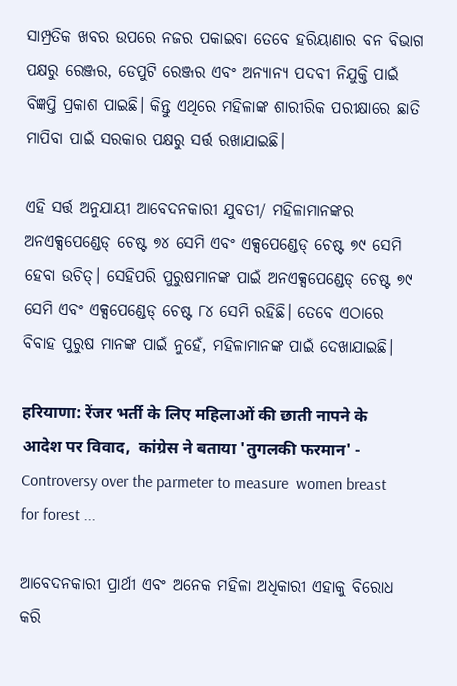ସାମ୍ପ୍ରତିକ ଖବର ଉପରେ ନଜର ପକାଇବା ତେବେ ହରିୟାଣାର ବନ ବିଭାଗ ପକ୍ଷରୁ ରେଞ୍ଜର, ଡେପୁଟି ରେଞ୍ଜର ଏବଂ ଅନ୍ୟାନ୍ୟ ପଦବୀ ନିଯୁକ୍ତି ପାଇଁ ବିଜ୍ଞପ୍ତି ପ୍ରକାଶ ପାଇଛି। କିନ୍ତୁ ଏଥିରେ ମହିଳାଙ୍କ ଶାରୀରିକ ପରୀକ୍ଷାରେ ଛାତି ମାପିବା ପାଇଁ ସରକାର ପକ୍ଷରୁ ସର୍ତ୍ତ ରଖାଯାଇଛି।

ଏହି ସର୍ତ୍ତ ଅନୁଯାୟୀ ଆବେଦନକାରୀ ଯୁବତୀ/ ମହିଳାମାନଙ୍କର ଅନଏକ୍ସପେଣ୍ଡେଡ୍ ଚେଷ୍ଟ ୭୪ ସେମି ଏବଂ ଏକ୍ସପେଣ୍ଡେଡ୍ ଚେଷ୍ଟ ୭୯ ସେମି ହେବା ଉଚିତ୍। ସେହିପରି ପୁରୁଷମାନଙ୍କ ପାଇଁ ଅନଏକ୍ସପେଣ୍ଡେଡ୍ ଚେଷ୍ଟ ୭୯ ସେମି ଏବଂ ଏକ୍ସପେଣ୍ଡେଡ୍ ଚେଷ୍ଟ ୮୪ ସେମି ରହିଛି। ତେବେ ଏଠାରେ ବିବାହ ପୁରୁଷ ମାନଙ୍କ ପାଇଁ ନୁହେଁ, ମହିଳାମାନଙ୍କ ପାଇଁ ଦେଖାଯାଇଛି।

हरियाणा: रेंजर भर्ती के लिए महिलाओं की छाती नापने के आदेश पर विवाद,  कांग्रेस ने बताया 'तुगलकी फरमान' - Controversy over the parmeter to measure  women breast for forest ...

ଆବେଦନକାରୀ ପ୍ରାର୍ଥୀ ଏବଂ ଅନେକ ମହିଳା ଅଧିକାରୀ ଏହାକୁ ବିରୋଧ କରି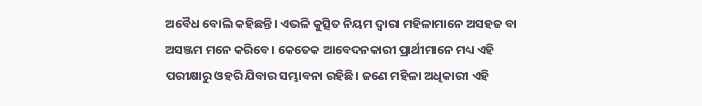ଅବୈଧ ବୋଲି କହିଛନ୍ତି। ଏଭଳି କୁତ୍ସିତ ନିୟମ ଦ୍ବାରା ମହିଳାମାନେ ଅସହଜ ବା ଅସଞ୍ଜମ ମନେ କରିବେ। କେତେକ ଆବେଦନକାରୀ ପ୍ରାର୍ଥୀମାନେ ମଧ୍ୟ ଏହି ପରୀକ୍ଷାରୁ ଓହରି ଯିବାର ସମ୍ଭାବନା ରହିଛି। ଜଣେ ମହିଳା ଅଧିକାରୀ ଏହି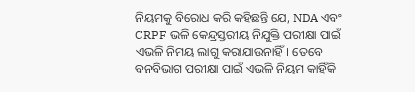ନିୟମକୁ ବିରୋଧ କରି କହିଛନ୍ତି ଯେ, NDA ଏବଂ CRPF ଭଳି କେନ୍ଦ୍ରସ୍ତରୀୟ ନିଯୁକ୍ତି ପରୀକ୍ଷା ପାଇଁ ଏଭଳି ନିମୟ ଲାଗୁ କରାଯାଉନାହିଁ। ତେବେ ବନବିଭାଗ ପରୀକ୍ଷା ପାଇଁ ଏଭଳି ନିୟମ କାହିଁକି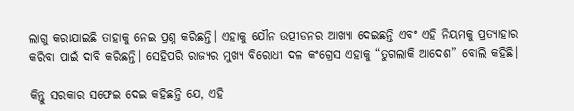ଲାଗୁ କରାଯାଇଛି ତାହାକୁ ନେଇ ପ୍ରଶ୍ନ କରିଛନ୍ତି। ଏହାକୁ ଯୌନ ଉତ୍ପୀଡନର ଆଖ୍ୟା ଦେଇଛନ୍ତି ଏବଂ ଏହି ନିୟମକୁ ପ୍ରତ୍ୟାହାର କରିବା ପାଇଁ ଦାବି କରିଛନ୍ତି। ସେହିପରି ରାଜ୍ୟର ମୁଖ୍ୟ ବିରୋଧୀ ଦଳ କଂଗ୍ରେସ ଏହାକୁ “ତୁଗଲାକି ଆଦେଶ” ବୋଲି କହିଛି।

କିନ୍ତୁ ସରକାର ସଫେଇ ଦେଇ କହିଛନ୍ତି ଯେ, ଏହି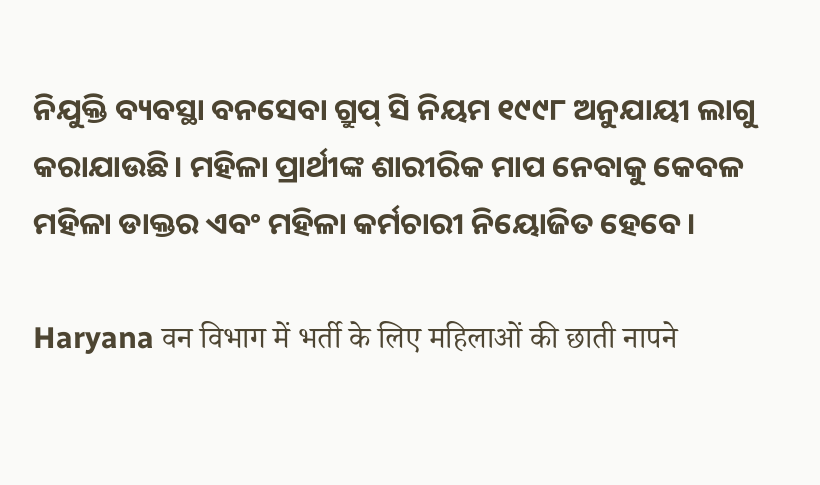ନିଯୁକ୍ତି ବ୍ୟବସ୍ଥା ବନସେବା ଗ୍ରୁପ୍ ସି ନିୟମ ୧୯୯୮ ଅନୁଯାୟୀ ଲାଗୁ କରାଯାଉଛି। ମହିଳା ପ୍ରାର୍ଥୀଙ୍କ ଶାରୀରିକ ମାପ ନେବାକୁ କେବଳ ମହିଳା ଡାକ୍ତର ଏବଂ ମହିଳା କର୍ମଚାରୀ ନିୟୋଜିତ ହେବେ।

Haryana वन विभाग में भर्ती के लिए महिलाओं की छाती नापने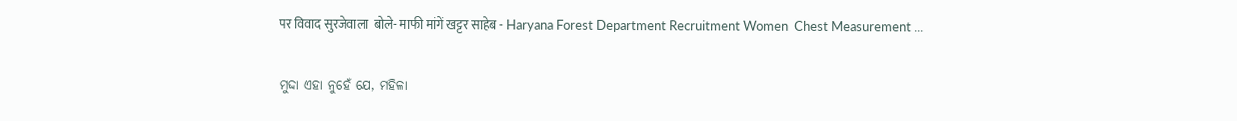पर विवाद सुरजेवाला  बोले- माफी मांगें खट्टर साहेब - Haryana Forest Department Recruitment Women  Chest Measurement ...

ମୁଦ୍ଦା ଏହା ନୁହେଁ ଯେ, ମହିଳା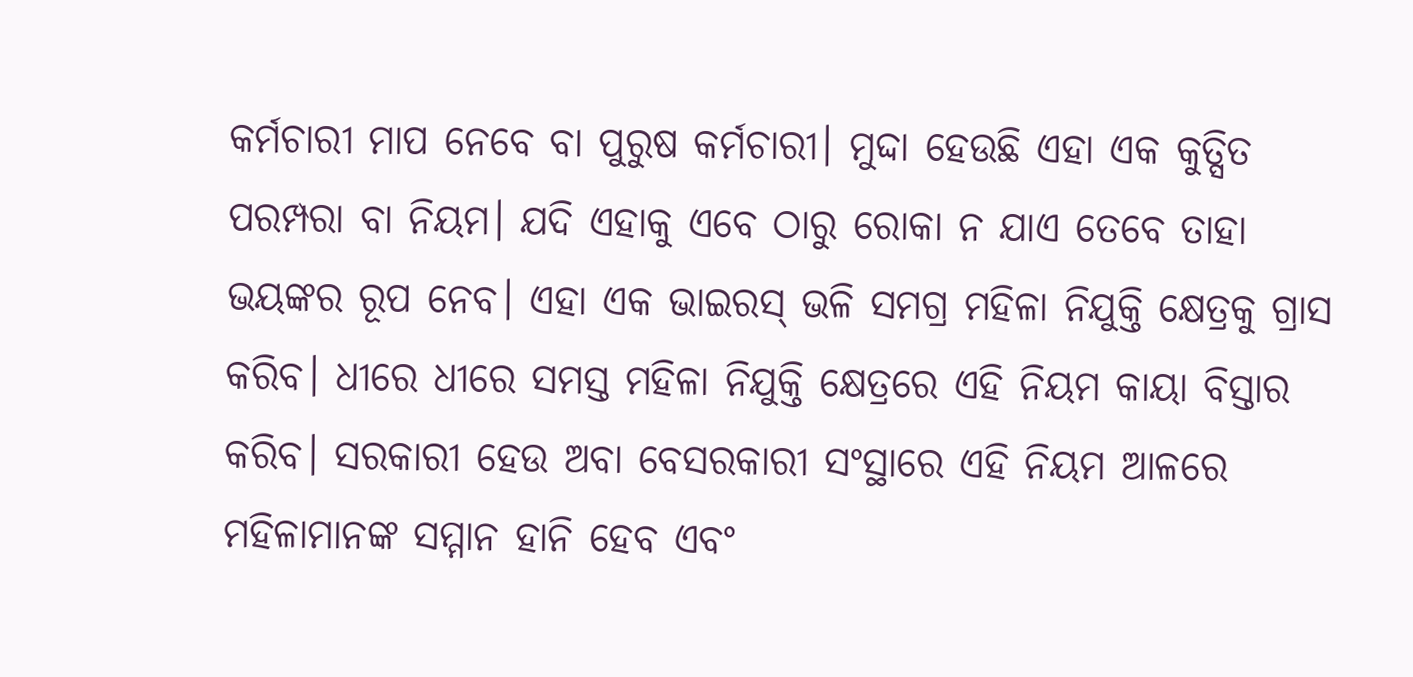କର୍ମଚାରୀ ମାପ ନେବେ ବା ପୁରୁଷ କର୍ମଚାରୀ। ମୁଦ୍ଦା ହେଉଛି ଏହା ଏକ କୁତ୍ସିତ ପରମ୍ପରା ବା ନିୟମ। ଯଦି ଏହାକୁ ଏବେ ଠାରୁ ରୋକା ନ ଯାଏ ତେବେ ତାହା ଭୟଙ୍କର ରୂପ ନେବ। ଏହା ଏକ ଭାଇରସ୍ ଭଳି ସମଗ୍ର ମହିଳା ନିଯୁକ୍ତି କ୍ଷେତ୍ରକୁ ଗ୍ରାସ କରିବ। ଧୀରେ ଧୀରେ ସମସ୍ତ ମହିଳା ନିଯୁକ୍ତି କ୍ଷେତ୍ରରେ ଏହି ନିୟମ କାୟା ବିସ୍ତାର କରିବ। ସରକାରୀ ହେଉ ଅବା ବେସରକାରୀ ସଂସ୍ଥାରେ ଏହି ନିୟମ ଆଳରେ ମହିଳାମାନଙ୍କ ସମ୍ମାନ ହାନି ହେବ ଏବଂ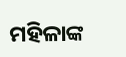ମହିଳାଙ୍କ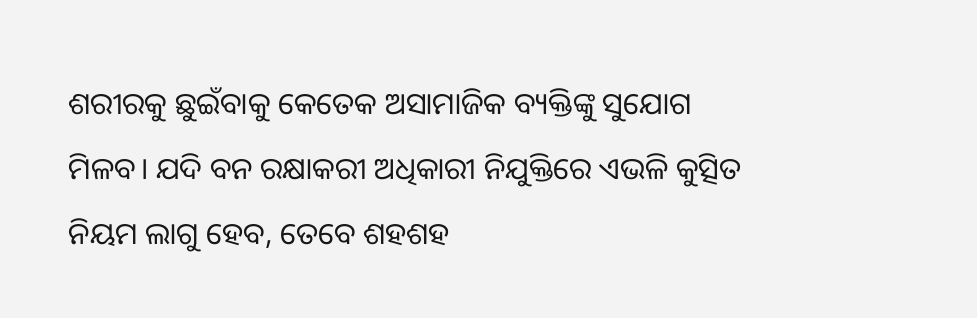ଶରୀରକୁ ଛୁଇଁବାକୁ କେତେକ ଅସାମାଜିକ ବ୍ୟକ୍ତିଙ୍କୁ ସୁଯୋଗ ମିଳବ। ଯଦି ବନ ରକ୍ଷାକରୀ ଅଧିକାରୀ ନିଯୁକ୍ତିରେ ଏଭଳି କୁତ୍ସିତ ନିୟମ ଲାଗୁ ହେବ, ତେବେ ଶହଶହ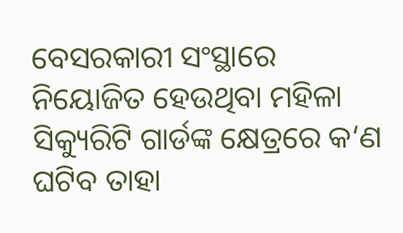ବେସରକାରୀ ସଂସ୍ଥାରେ ନିୟୋଜିତ ହେଉଥିବା ମହିଳା ସିକ୍ୟୁରିଟି ଗାର୍ଡଙ୍କ କ୍ଷେତ୍ରରେ କ‘ଣ ଘଟିବ ତାହା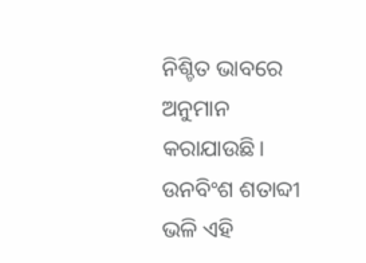ନିଶ୍ଚିତ ଭାବରେ ଅନୁମାନ କରାଯାଉଛି। ଉନବିଂଶ ଶତାବ୍ଦୀ ଭଳି ଏହି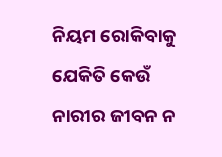ନିୟମ ରୋକିବାକୁ ଯେକିତି କେଉଁ ନାରୀର ଜୀବନ ନ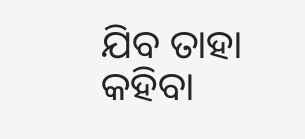ଯିବ ତାହା କହିବା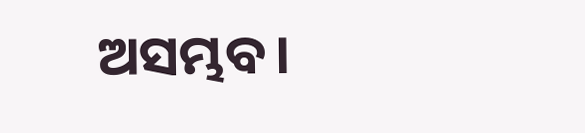ଅସମ୍ଭବ।